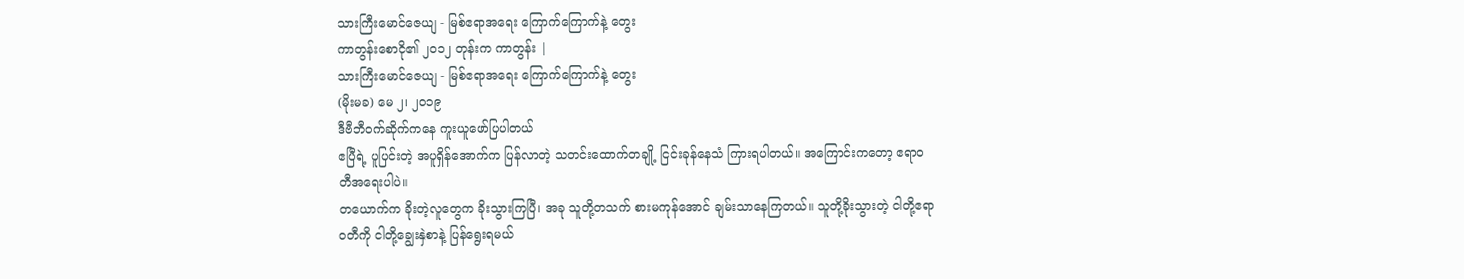သားကြီးမောင်ဇေယျ - မြစ်ဧရာအရေး ကြောက်ကြောက်နဲ့ တွေး
ကာတွန်းစောငို၏ ၂၀၁၂ တုန်းက ကာတွန်း |
သားကြီးမောင်ဇေယျ - မြစ်ဧရာအရေး ကြောက်ကြောက်နဲ့ တွေး
(မိုးမခ) မေ ၂၊ ၂၀၁၉
ဒီဗီဘီဝက်ဆိုက်ကနေ ကူးယူဖော်ပြပါတယ်
ဧပြီရဲ့ ပူပြင်းတဲ့ အပူရှိန်အောက်က ပြန်လာတဲ့ သတင်းထောက်တချို့ ငြင်းခုန်နေသံ ကြားရပါတယ်။ အကြောင်းကတော့ ဧရာဝတီအရေးပါပဲ။
တယောက်က ခိုးတဲ့လူတွေက ခိုးသွားကြပြီ၊ အခု သူတို့တသက် စားမကုန်အောင် ချမ်းသာနေကြတယ်။ သူတို့ခိုးသွားတဲ့ ငါတို့ဧရာဝတီကို ငါတို့ချွေးနှဲစာနဲ့ ပြန်ရွေးရမယ်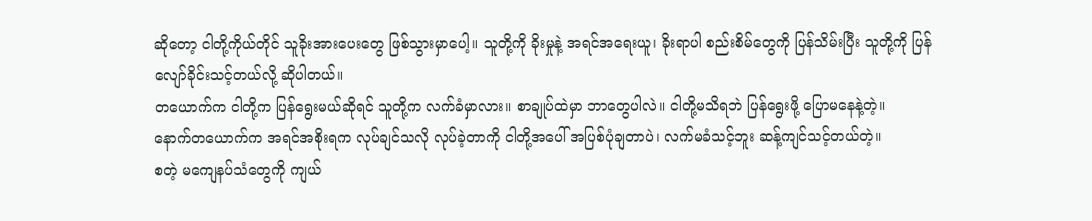ဆိုတော့ ငါတို့ကိုယ်တိုင် သူခိုးအားပေးတွေ ဖြစ်သွားမှာပေါ့။ သူတို့ကို ခိုးမှုနဲ့ အရင်အရေးယူ၊ ခိုးရာပါ စည်းစိမ်တွေကို ပြန်သိမ်းပြီး သူတို့ကို ပြန်လျော်ခိုင်းသင့်တယ်လို့ ဆိုပါတယ်။
တယောက်က ငါတို့က ပြန်ရွေးမယ်ဆိုရင် သူတို့က လက်ခံမှာလား။ စာချုပ်ထဲမှာ ဘာတွေပါလဲ။ ငါတို့မသိရဘဲ ပြန်ရွေးဖို့ ပြောမနေနဲ့တဲ့။
နောက်တယောက်က အရင်အစိုးရက လုပ်ချင်သလို လုပ်ခဲ့တာကို ငါတို့အပေါ် အပြစ်ပုံချတာပဲ၊ လက်မခံသင့်ဘူး ဆန့်ကျင်သင့်တယ်တဲ့။
စတဲ့ မကျေနပ်သံတွေကို ကျယ်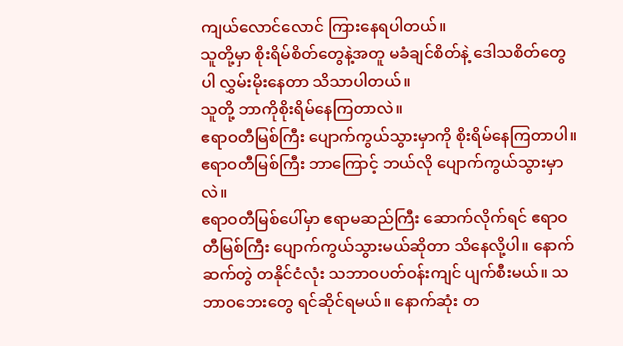ကျယ်လောင်လောင် ကြားနေရပါတယ်။
သူတို့မှာ စိုးရိမ်စိတ်တွေနဲ့အတူ မခံချင်စိတ်နဲ့ ဒေါသစိတ်တွေပါ လွှမ်းမိုးနေတာ သိသာပါတယ်။
သူတို့ ဘာကိုစိုးရိမ်နေကြတာလဲ။
ဧရာဝတီမြစ်ကြီး ပျောက်ကွယ်သွားမှာကို စိုးရိမ်နေကြတာပါ။
ဧရာဝတီမြစ်ကြီး ဘာကြောင့် ဘယ်လို ပျောက်ကွယ်သွားမှာလဲ။
ဧရာဝတီမြစ်ပေါ်မှာ ဧရာမဆည်ကြီး ဆောက်လိုက်ရင် ဧရာဝတီမြစ်ကြီး ပျောက်ကွယ်သွားမယ်ဆိုတာ သိနေလို့ပါ။ နောက်ဆက်တွဲ တနိုင်ငံလုံး သဘာဝပတ်ဝန်းကျင် ပျက်စီးမယ်။ သဘာဝဘေးတွေ ရင်ဆိုင်ရမယ်။ နောက်ဆုံး တ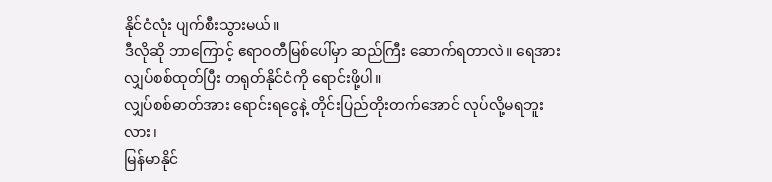နိုင်ငံလုံး ပျက်စီးသွားမယ်။
ဒီလိုဆို ဘာကြောင့် ဧရာဝတီမြစ်ပေါ်မှာ ဆည်ကြီး ဆောက်ရတာလဲ။ ရေအားလျှပ်စစ်ထုတ်ပြီး တရုတ်နိုင်ငံကို ရောင်းဖို့ပါ။
လျှပ်စစ်ဓာတ်အား ရောင်းရငွေနဲ့ တိုင်းပြည်တိုးတက်အောင် လုပ်လို့မရဘူးလား၊
မြန်မာနိုင်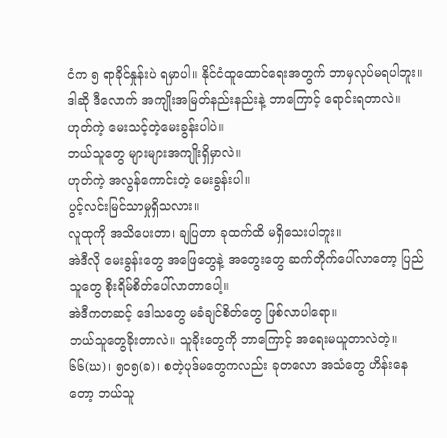ငံက ၅ ရာခိုင်နှုန်းပဲ ရမှာပါ။ နိုင်ငံထူထောင်ရေးအတွက် ဘာမှလုပ်မရပါဘူး။
ဒါဆို ဒီလောက် အကျိုးအမြတ်နည်းနည်းနဲ့ ဘာကြောင့် ရောင်းရတာလဲ။
ဟုတ်ကဲ့ မေးသင့်တဲ့မေးခွန်းပါပဲ။
ဘယ်သူတွေ များများအကျိုးရှိမှာလဲ။
ဟုတ်ကဲ့ အလွန်ကောင်းတဲ့ မေးခွန်းပါ။
ပွင့်လင်းမြင်သာမှုရှိသလား။
လူထုကို အသိပေးတာ၊ ချပြတာ ခုထက်ထိ မရှိသေးပါဘူး။
အဲဒီလို မေးခွန်းတွေ အဖြေတွေနဲ့ အတွေးတွေ ဆက်တိုက်ပေါ်လာတော့ ပြည်သူတွေ စိုးရိမ်စိတ်ပေါ်လာတာပေါ့။
အဲဒီကတဆင့် ဒေါသတွေ မခံချင်စိတ်တွေ ဖြစ်လာပါရော။
ဘယ်သူတွေခိုးတာလဲ။ သူခိုးတွေကို ဘာကြောင့် အရေးမယူတာလဲတဲ့။
၆၆(ဃ)၊ ၅၀၅(ခ)၊ စတဲ့ပုဒ်မတွေကလည်း ခုတလော အသံတွေ ဟိန်းနေတော့ ဘယ်သူ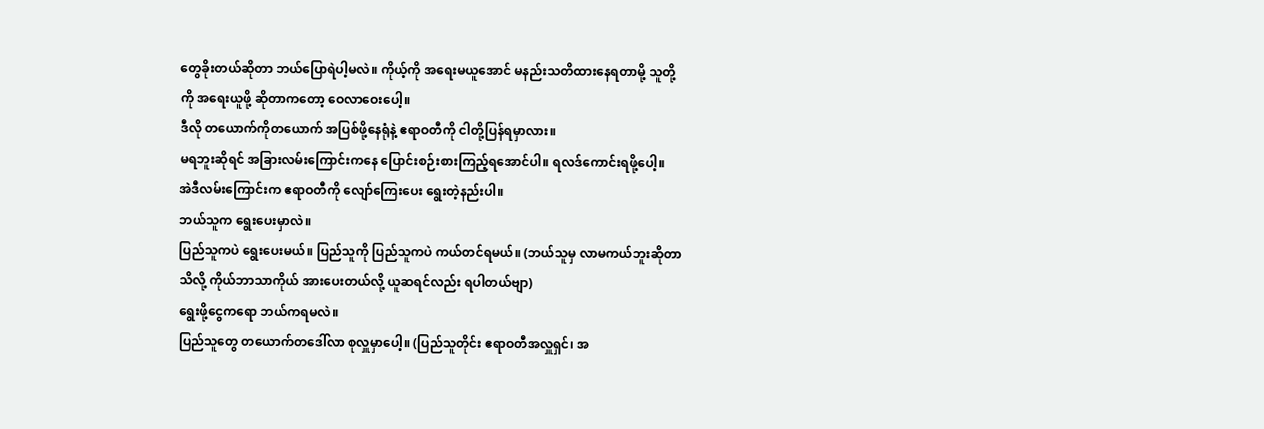တွေခိုးတယ်ဆိုတာ ဘယ်ပြောရဲပါ့မလဲ။ ကိုယ့်ကို အရေးမယူအောင် မနည်းသတိထားနေရတာမို့ သူတို့ကို အရေးယူဖို့ ဆိုတာကတော့ ဝေလာဝေးပေါ့။
ဒီလို တယောက်ကိုတယောက် အပြစ်ဖို့နေရုံနဲ့ ဧရာဝတီကို ငါတို့ပြန်ရမှာလား။
မရဘူးဆိုရင် အခြားလမ်းကြောင်းကနေ ပြောင်းစဉ်းစားကြည့်ရအောင်ပါ။ ရလဒ်ကောင်းရဖို့ပေါ့။
အဲဒီလမ်းကြောင်းက ဧရာဝတီကို လျော်ကြေးပေး ရွေးတဲ့နည်းပါ။
ဘယ်သူက ရွေးပေးမှာလဲ။
ပြည်သူကပဲ ရွေးပေးမယ်။ ပြည်သူကို ပြည်သူကပဲ ကယ်တင်ရမယ်။ (ဘယ်သူမှ လာမကယ်ဘူးဆိုတာ သိလို့ ကိုယ်ဘာသာကိုယ် အားပေးတယ်လို့ ယူဆရင်လည်း ရပါတယ်ဗျာ)
ရွေးဖို့ငွေကရော ဘယ်ကရမလဲ။
ပြည်သူတွေ တယောက်တဒေါ်လာ စုလှူမှာပေါ့။ (ပြည်သူတိုင်း ဧရာဝတီအလှူရှင်၊ အ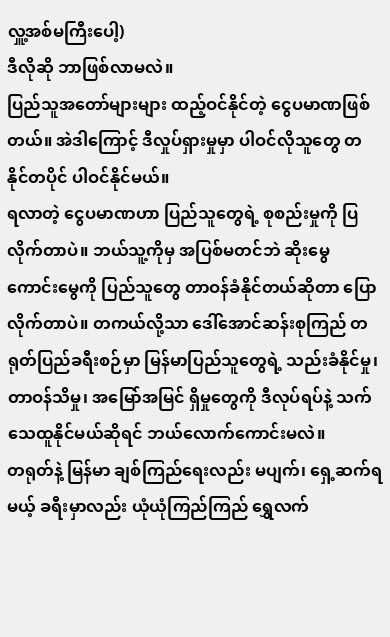လှူ့အစ်မကြီးပေါ့)
ဒီလိုဆို ဘာဖြစ်လာမလဲ။
ပြည်သူအတော်များများ ထည့်ဝင်နိုင်တဲ့ ငွေပမာဏဖြစ်တယ်။ အဲဒါကြောင့် ဒီလှုပ်ရှားမှုမှာ ပါဝင်လိုသူတွေ တနိုင်တပိုင် ပါဝင်နိုင်မယ်။
ရလာတဲ့ ငွေပမာဏဟာ ပြည်သူတွေရဲ့ စုစည်းမှုကို ပြလိုက်တာပဲ။ ဘယ်သူ့ကိုမှ အပြစ်မတင်ဘဲ ဆိုးမွေ ကောင်းမွေကို ပြည်သူတွေ တာဝန်ခံနိုင်တယ်ဆိုတာ ပြောလိုက်တာပဲ။ တကယ်လို့သာ ဒေါ်အောင်ဆန်းစုကြည် တရုတ်ပြည်ခရီးစဉ်မှာ မြန်မာပြည်သူတွေရဲ့ သည်းခံနိုင်မှု၊ တာဝန်သိမှု၊ အမြော်အမြင် ရှိမှုတွေကို ဒီလုပ်ရပ်နဲ့ သက်သေထူနိုင်မယ်ဆိုရင် ဘယ်လောက်ကောင်းမလဲ။
တရုတ်နဲ့ မြန်မာ ချစ်ကြည်ရေးလည်း မပျက်၊ ရှေ့ဆက်ရမယ့် ခရီးမှာလည်း ယုံယုံကြည်ကြည် ရွှေလက်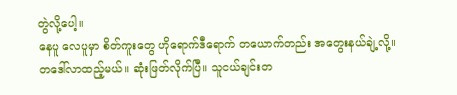တွဲလို့ပေါ့။
နေပူ လေပူမှာ စိတ်ကူးတွေ ဟိုရောက်ဒီရောက် တယောက်တည်း အတွေးနယ်ချဲ့လို့။ တဒေါ်လာထည့်မယ်။ ဆုံးဖြတ်လိုက်ပြီ။ သူငယ်ချင်းတ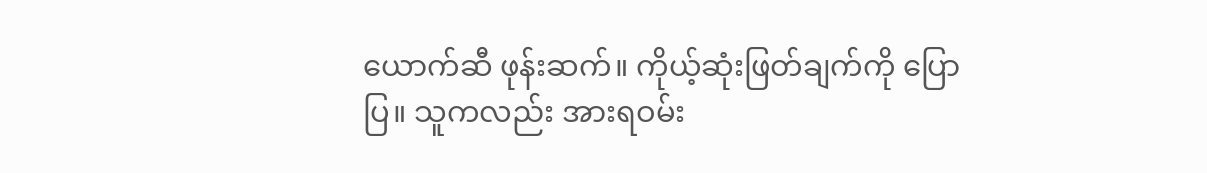ယောက်ဆီ ဖုန်းဆက်။ ကိုယ့်ဆုံးဖြတ်ချက်ကို ပြောပြ။ သူကလည်း အားရဝမ်း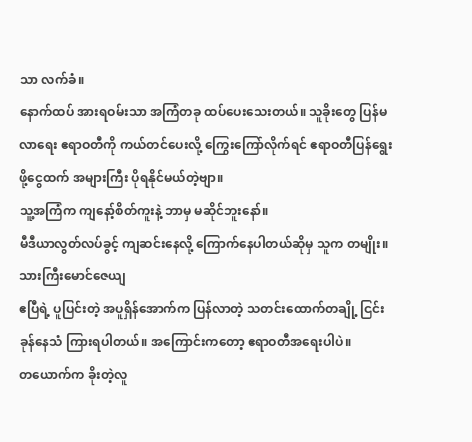သာ လက်ခံ။
နောက်ထပ် အားရဝမ်းသာ အကြံတခု ထပ်ပေးသေးတယ်။ သူခိုးတွေ ပြန်မလာရေး ဧရာဝတီကို ကယ်တင်ပေးလို့ ကြွေးကြော်လိုက်ရင် ဧရာဝတီပြန်ရွေးဖို့ငွေထက် အများကြီး ပိုရနိုင်မယ်တဲ့ဗျာ။
သူ့အကြံက ကျနော့်စိတ်ကူးနဲ့ ဘာမှ မဆိုင်ဘူးနော်။
မီဒီယာလွတ်လပ်ခွင့် ကျဆင်းနေလို့ ကြောက်နေပါတယ်ဆိုမှ သူက တမျိုး။
သားကြီးမောင်ဇေယျ
ဧပြီရဲ့ ပူပြင်းတဲ့ အပူရှိန်အောက်က ပြန်လာတဲ့ သတင်းထောက်တချို့ ငြင်းခုန်နေသံ ကြားရပါတယ်။ အကြောင်းကတော့ ဧရာဝတီအရေးပါပဲ။
တယောက်က ခိုးတဲ့လူ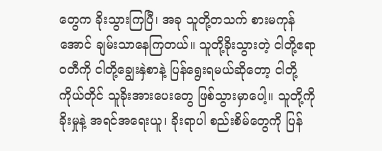တွေက ခိုးသွားကြပြီ၊ အခု သူတို့တသက် စားမကုန်အောင် ချမ်းသာနေကြတယ်။ သူတို့ခိုးသွားတဲ့ ငါတို့ဧရာဝတီကို ငါတို့ချွေးနှဲစာနဲ့ ပြန်ရွေးရမယ်ဆိုတော့ ငါတို့ကိုယ်တိုင် သူခိုးအားပေးတွေ ဖြစ်သွားမှာပေါ့။ သူတို့ကို ခိုးမှုနဲ့ အရင်အရေးယူ၊ ခိုးရာပါ စည်းစိမ်တွေကို ပြန်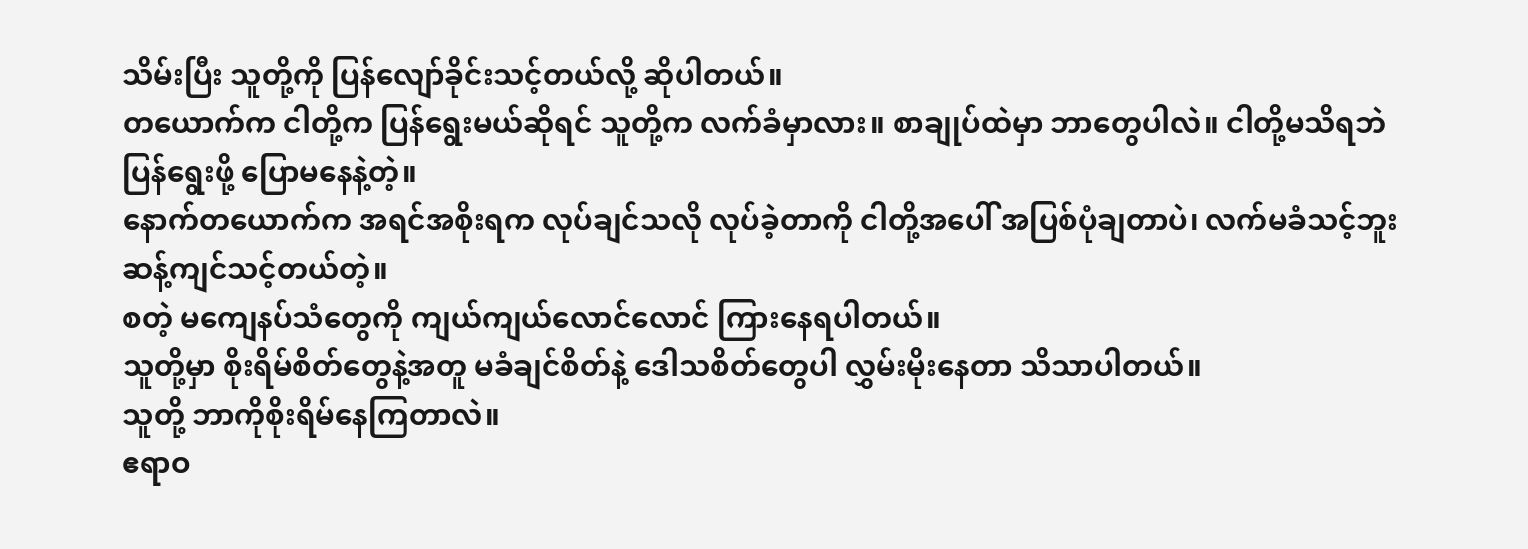သိမ်းပြီး သူတို့ကို ပြန်လျော်ခိုင်းသင့်တယ်လို့ ဆိုပါတယ်။
တယောက်က ငါတို့က ပြန်ရွေးမယ်ဆိုရင် သူတို့က လက်ခံမှာလား။ စာချုပ်ထဲမှာ ဘာတွေပါလဲ။ ငါတို့မသိရဘဲ ပြန်ရွေးဖို့ ပြောမနေနဲ့တဲ့။
နောက်တယောက်က အရင်အစိုးရက လုပ်ချင်သလို လုပ်ခဲ့တာကို ငါတို့အပေါ် အပြစ်ပုံချတာပဲ၊ လက်မခံသင့်ဘူး ဆန့်ကျင်သင့်တယ်တဲ့။
စတဲ့ မကျေနပ်သံတွေကို ကျယ်ကျယ်လောင်လောင် ကြားနေရပါတယ်။
သူတို့မှာ စိုးရိမ်စိတ်တွေနဲ့အတူ မခံချင်စိတ်နဲ့ ဒေါသစိတ်တွေပါ လွှမ်းမိုးနေတာ သိသာပါတယ်။
သူတို့ ဘာကိုစိုးရိမ်နေကြတာလဲ။
ဧရာဝ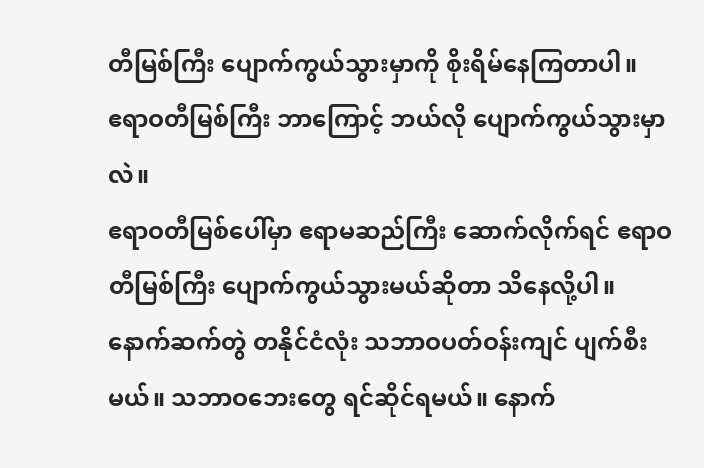တီမြစ်ကြီး ပျောက်ကွယ်သွားမှာကို စိုးရိမ်နေကြတာပါ။
ဧရာဝတီမြစ်ကြီး ဘာကြောင့် ဘယ်လို ပျောက်ကွယ်သွားမှာလဲ။
ဧရာဝတီမြစ်ပေါ်မှာ ဧရာမဆည်ကြီး ဆောက်လိုက်ရင် ဧရာဝတီမြစ်ကြီး ပျောက်ကွယ်သွားမယ်ဆိုတာ သိနေလို့ပါ။ နောက်ဆက်တွဲ တနိုင်ငံလုံး သဘာဝပတ်ဝန်းကျင် ပျက်စီးမယ်။ သဘာဝဘေးတွေ ရင်ဆိုင်ရမယ်။ နောက်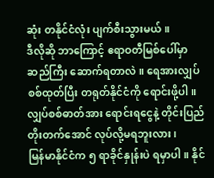ဆုံး တနိုင်ငံလုံး ပျက်စီးသွားမယ်။
ဒီလိုဆို ဘာကြောင့် ဧရာဝတီမြစ်ပေါ်မှာ ဆည်ကြီး ဆောက်ရတာလဲ။ ရေအားလျှပ်စစ်ထုတ်ပြီး တရုတ်နိုင်ငံကို ရောင်းဖို့ပါ။
လျှပ်စစ်ဓာတ်အား ရောင်းရငွေနဲ့ တိုင်းပြည်တိုးတက်အောင် လုပ်လို့မရဘူးလား၊
မြန်မာနိုင်ငံက ၅ ရာခိုင်နှုန်းပဲ ရမှာပါ။ နိုင်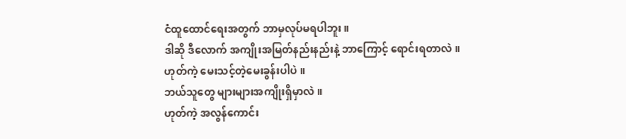ငံထူထောင်ရေးအတွက် ဘာမှလုပ်မရပါဘူး။
ဒါဆို ဒီလောက် အကျိုးအမြတ်နည်းနည်းနဲ့ ဘာကြောင့် ရောင်းရတာလဲ။
ဟုတ်ကဲ့ မေးသင့်တဲ့မေးခွန်းပါပဲ။
ဘယ်သူတွေ များများအကျိုးရှိမှာလဲ။
ဟုတ်ကဲ့ အလွန်ကောင်း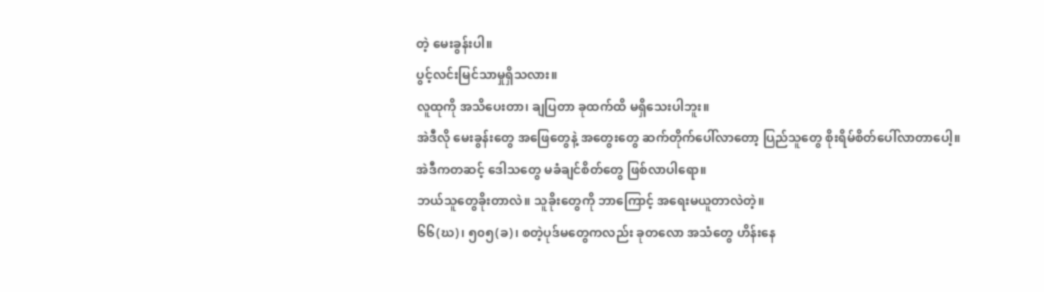တဲ့ မေးခွန်းပါ။
ပွင့်လင်းမြင်သာမှုရှိသလား။
လူထုကို အသိပေးတာ၊ ချပြတာ ခုထက်ထိ မရှိသေးပါဘူး။
အဲဒီလို မေးခွန်းတွေ အဖြေတွေနဲ့ အတွေးတွေ ဆက်တိုက်ပေါ်လာတော့ ပြည်သူတွေ စိုးရိမ်စိတ်ပေါ်လာတာပေါ့။
အဲဒီကတဆင့် ဒေါသတွေ မခံချင်စိတ်တွေ ဖြစ်လာပါရော။
ဘယ်သူတွေခိုးတာလဲ။ သူခိုးတွေကို ဘာကြောင့် အရေးမယူတာလဲတဲ့။
၆၆(ဃ)၊ ၅၀၅(ခ)၊ စတဲ့ပုဒ်မတွေကလည်း ခုတလော အသံတွေ ဟိန်းနေ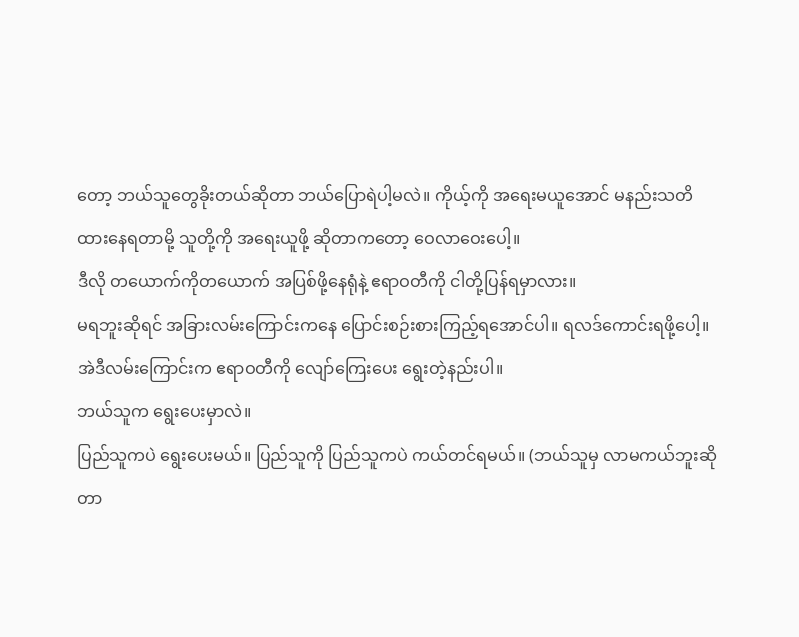တော့ ဘယ်သူတွေခိုးတယ်ဆိုတာ ဘယ်ပြောရဲပါ့မလဲ။ ကိုယ့်ကို အရေးမယူအောင် မနည်းသတိထားနေရတာမို့ သူတို့ကို အရေးယူဖို့ ဆိုတာကတော့ ဝေလာဝေးပေါ့။
ဒီလို တယောက်ကိုတယောက် အပြစ်ဖို့နေရုံနဲ့ ဧရာဝတီကို ငါတို့ပြန်ရမှာလား။
မရဘူးဆိုရင် အခြားလမ်းကြောင်းကနေ ပြောင်းစဉ်းစားကြည့်ရအောင်ပါ။ ရလဒ်ကောင်းရဖို့ပေါ့။
အဲဒီလမ်းကြောင်းက ဧရာဝတီကို လျော်ကြေးပေး ရွေးတဲ့နည်းပါ။
ဘယ်သူက ရွေးပေးမှာလဲ။
ပြည်သူကပဲ ရွေးပေးမယ်။ ပြည်သူကို ပြည်သူကပဲ ကယ်တင်ရမယ်။ (ဘယ်သူမှ လာမကယ်ဘူးဆိုတာ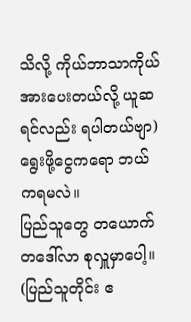သိလို့ ကိုယ်ဘာသာကိုယ် အားပေးတယ်လို့ ယူဆရင်လည်း ရပါတယ်ဗျာ)
ရွေးဖို့ငွေကရော ဘယ်ကရမလဲ။
ပြည်သူတွေ တယောက်တဒေါ်လာ စုလှူမှာပေါ့။ (ပြည်သူတိုင်း ဧ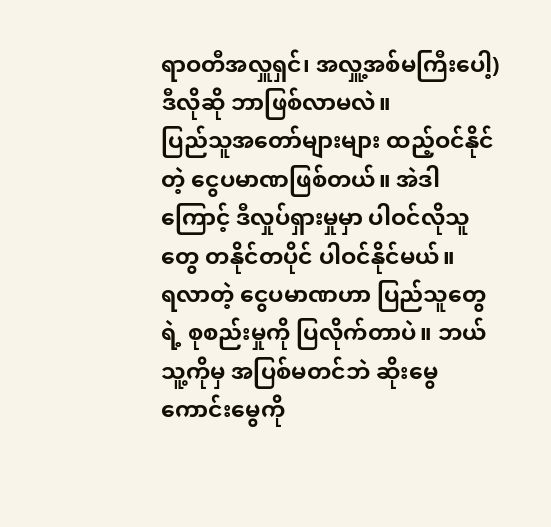ရာဝတီအလှူရှင်၊ အလှူ့အစ်မကြီးပေါ့)
ဒီလိုဆို ဘာဖြစ်လာမလဲ။
ပြည်သူအတော်များများ ထည့်ဝင်နိုင်တဲ့ ငွေပမာဏဖြစ်တယ်။ အဲဒါကြောင့် ဒီလှုပ်ရှားမှုမှာ ပါဝင်လိုသူတွေ တနိုင်တပိုင် ပါဝင်နိုင်မယ်။
ရလာတဲ့ ငွေပမာဏဟာ ပြည်သူတွေရဲ့ စုစည်းမှုကို ပြလိုက်တာပဲ။ ဘယ်သူ့ကိုမှ အပြစ်မတင်ဘဲ ဆိုးမွေ ကောင်းမွေကို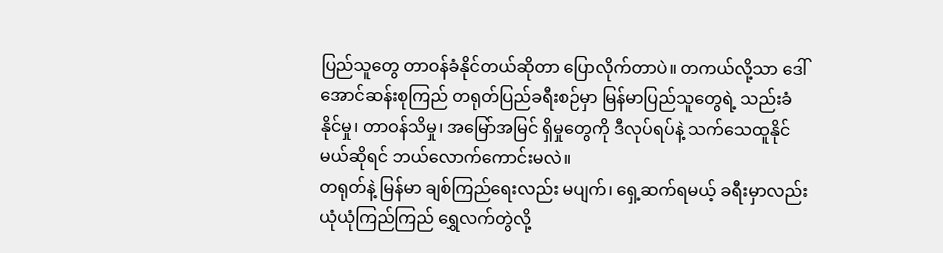ပြည်သူတွေ တာဝန်ခံနိုင်တယ်ဆိုတာ ပြောလိုက်တာပဲ။ တကယ်လို့သာ ဒေါ်အောင်ဆန်းစုကြည် တရုတ်ပြည်ခရီးစဉ်မှာ မြန်မာပြည်သူတွေရဲ့ သည်းခံနိုင်မှု၊ တာဝန်သိမှု၊ အမြော်အမြင် ရှိမှုတွေကို ဒီလုပ်ရပ်နဲ့ သက်သေထူနိုင်မယ်ဆိုရင် ဘယ်လောက်ကောင်းမလဲ။
တရုတ်နဲ့ မြန်မာ ချစ်ကြည်ရေးလည်း မပျက်၊ ရှေ့ဆက်ရမယ့် ခရီးမှာလည်း ယုံယုံကြည်ကြည် ရွှေလက်တွဲလို့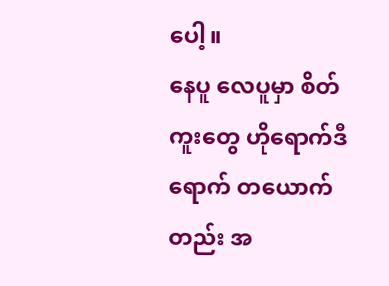ပေါ့။
နေပူ လေပူမှာ စိတ်ကူးတွေ ဟိုရောက်ဒီရောက် တယောက်တည်း အ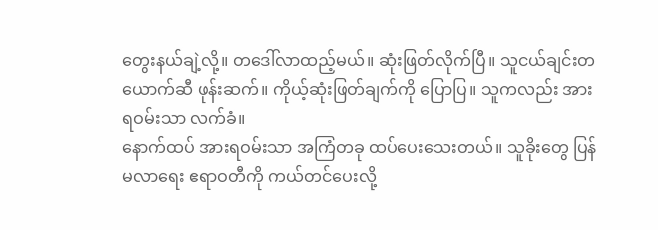တွေးနယ်ချဲ့လို့။ တဒေါ်လာထည့်မယ်။ ဆုံးဖြတ်လိုက်ပြီ။ သူငယ်ချင်းတယောက်ဆီ ဖုန်းဆက်။ ကိုယ့်ဆုံးဖြတ်ချက်ကို ပြောပြ။ သူကလည်း အားရဝမ်းသာ လက်ခံ။
နောက်ထပ် အားရဝမ်းသာ အကြံတခု ထပ်ပေးသေးတယ်။ သူခိုးတွေ ပြန်မလာရေး ဧရာဝတီကို ကယ်တင်ပေးလို့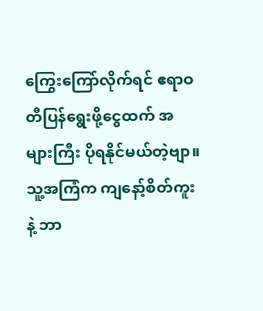ကြွေးကြော်လိုက်ရင် ဧရာဝတီပြန်ရွေးဖို့ငွေထက် အများကြီး ပိုရနိုင်မယ်တဲ့ဗျာ။
သူ့အကြံက ကျနော့်စိတ်ကူးနဲ့ ဘာ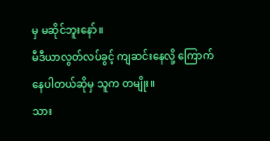မှ မဆိုင်ဘူးနော်။
မီဒီယာလွတ်လပ်ခွင့် ကျဆင်းနေလို့ ကြောက်နေပါတယ်ဆိုမှ သူက တမျိုး။
သား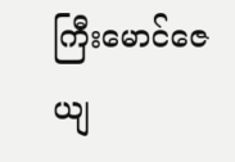ကြီးမောင်ဇေယျ